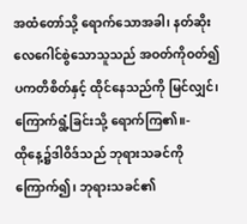အထံတော်သို့ ရောက်သောအခါ၊ နတ်ဆိုး လေဂေါင်စွဲသောသူသည် အဝတ်ကိုဝတ်၍ ပကတိစိတ်နှင့် ထိုင်နေသည်ကို မြင်လျှင်၊ ကြောက်ရွံ့ခြင်းသို့ ရောက်ကြ၏။-
ထိုနေ့၌ဒါဝိဒ်သည် ဘုရားသခင်ကိုကြောက်၍၊ ဘုရားသခင်၏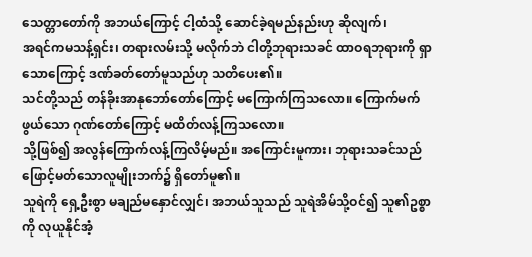သေတ္တာတော်ကို အဘယ်ကြောင့် ငါ့ထံသို့ ဆောင်ခဲ့ရမည်နည်းဟု ဆိုလျက်၊
အရင်ကမသန့်ရှင်း၊ တရားလမ်းသို့ မလိုက်ဘဲ ငါတို့ဘုရားသခင် ထာဝရဘုရားကို ရှာသောကြောင့် ဒဏ်ခတ်တော်မူသည်ဟု သတိပေး၏။
သင်တို့သည် တန်ခိုးအာနုဘော်တော်ကြောင့် မကြောက်ကြသလော။ ကြောက်မက်ဖွယ်သော ဂုဏ်တော်ကြောင့် မထိတ်လန့်ကြသလော။
သို့ဖြစ်၍ အလွန်ကြောက်လန့်ကြလိမ့်မည်။ အကြောင်းမူကား၊ ဘုရားသခင်သည် ဖြောင့်မတ်သောလူမျိုးဘက်၌ ရှိတော်မူ၏။
သူရဲကို ရှေ့ဦးစွာ မချည်မနှောင်လျှင်၊ အဘယ်သူသည် သူရဲအိမ်သို့ဝင်၍ သူ၏ဥစ္စာကို လုယူနိုင်အံ့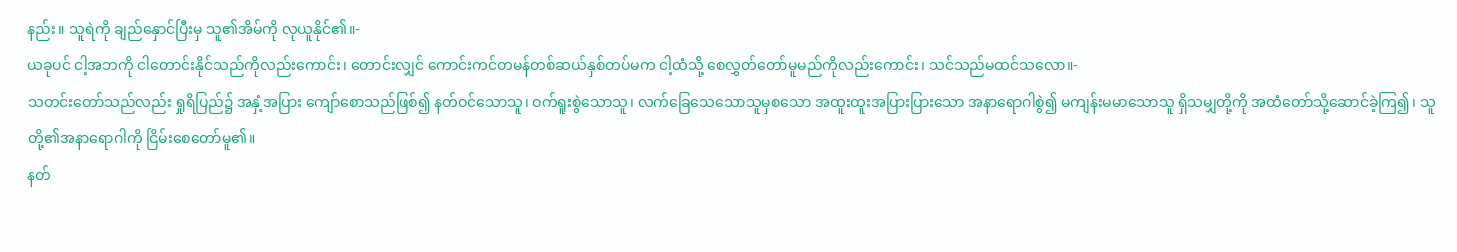နည်း။ သူရဲကို ချည်နှောင်ပြီးမှ သူ၏အိမ်ကို လုယူနိုင်၏။-
ယခုပင် ငါ့အဘကို ငါတောင်းနိုင်သည်ကိုလည်းကောင်း၊ တောင်းလျှင် ကောင်းကင်တမန်တစ်ဆယ်နှစ်တပ်မက ငါ့ထံသို့ စေလွှတ်တော်မူမည်ကိုလည်းကောင်း၊ သင်သည်မထင်သလော။-
သတင်းတော်သည်လည်း ရှုရိပြည်၌ အနှံ့အပြား ကျော်စောသည်ဖြစ်၍ နတ်ဝင်သောသူ၊ ဝက်ရူးစွဲသောသူ၊ လက်ခြေသေသောသူမှစသော အထူးထူးအပြားပြားသော အနာရောဂါစွဲ၍ မကျန်းမမာသောသူ ရှိသမျှတို့ကို အထံတော်သို့ဆောင်ခဲ့ကြ၍၊ သူတို့၏အနာရောဂါကို ငြိမ်းစေတော်မူ၏။
နတ်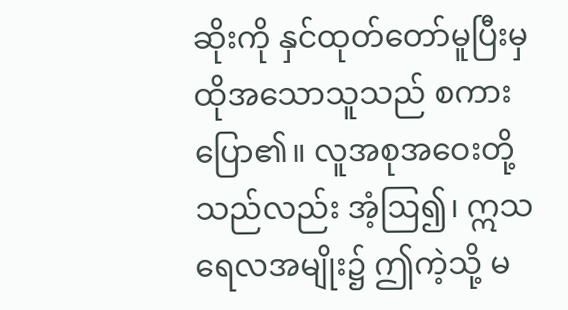ဆိုးကို နှင်ထုတ်တော်မူပြီးမှ ထိုအသောသူသည် စကားပြော၏။ လူအစုအဝေးတို့သည်လည်း အံ့ဩ၍၊ ဣသရေလအမျိုး၌ ဤကဲ့သို့ မ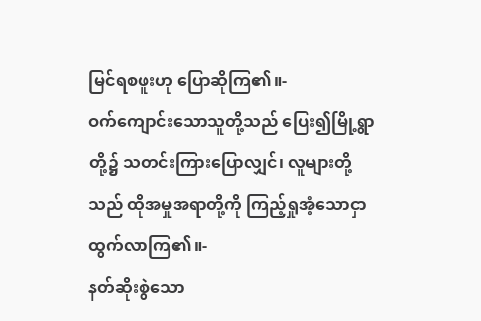မြင်ရစဖူးဟု ပြောဆိုကြ၏။-
ဝက်ကျောင်းသောသူတို့သည် ပြေး၍မြို့ရွာတို့၌ သတင်းကြားပြောလျှင်၊ လူများတို့သည် ထိုအမှုအရာတို့ကို ကြည့်ရှုအံ့သောငှာ ထွက်လာကြ၏။-
နတ်ဆိုးစွဲသော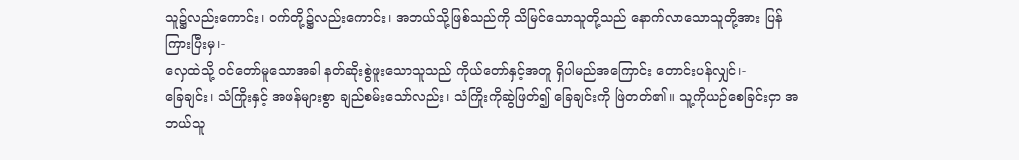သူ၌လည်းကောင်း၊ ဝက်တို့၌လည်းကောင်း၊ အဘယ်သို့ဖြစ်သည်ကို သိမြင်သောသူတို့သည် နောက်လာသောသူတို့အား ပြန်ကြားပြီးမှ၊-
လှေထဲသို့ ဝင်တော်မူသောအခါ နတ်ဆိုးစွဲဖူးသောသူသည် ကိုယ်တော်နှင့်အတူ ရှိပါမည်အကြောင်း တောင်းပန်လျှင်၊-
ခြေချင်း၊ သံကြိုးနှင့် အဖန်များစွာ ချည်စမ်းသော်လည်း၊ သံကြိုးကိုဆွဲဖြတ်၍ ခြေချင်းကို ဖြဲတတ်၏။ သူ့ကိုယဉ်စေခြင်းငှာ အဘယ်သူ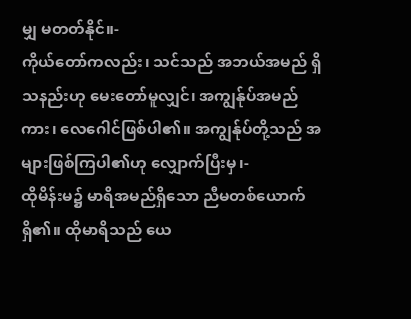မျှ မတတ်နိုင်။-
ကိုယ်တော်ကလည်း၊ သင်သည် အဘယ်အမည် ရှိသနည်းဟု မေးတော်မူလျှင်၊ အကျွန်ုပ်အမည်ကား၊ လေဂေါင်ဖြစ်ပါ၏။ အကျွန်ုပ်တို့သည် အများဖြစ်ကြပါ၏ဟု လျှောက်ပြီးမှ၊-
ထိုမိန်းမ၌ မာရိအမည်ရှိသော ညီမတစ်ယောက်ရှိ၏။ ထိုမာရိသည် ယေ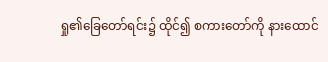ရှု၏ခြေတော်ရင်း၌ ထိုင်၍ စကားတော်ကို နားထောင်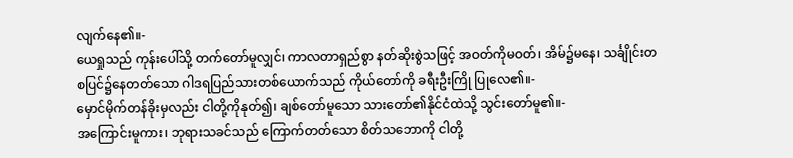လျက်နေ၏။-
ယေရှုသည် ကုန်းပေါ်သို့ တက်တော်မူလျှင်၊ ကာလတာရှည်စွာ နတ်ဆိုးစွဲသဖြင့် အဝတ်ကိုမဝတ်၊ အိမ်၌မနေ၊ သင်္ချိုင်းတစပြင်၌နေတတ်သော ဂါဒရပြည်သားတစ်ယောက်သည် ကိုယ်တော်ကို ခရီးဦးကြို ပြုလေ၏။-
မှောင်မိုက်တန်ခိုးမှလည်း ငါတို့ကိုနုတ်၍၊ ချစ်တော်မူသော သားတော်၏နိုင်ငံထဲသို့ သွင်းတော်မူ၏။-
အကြောင်းမူကား၊ ဘုရားသခင်သည် ကြောက်တတ်သော စိတ်သဘောကို ငါတို့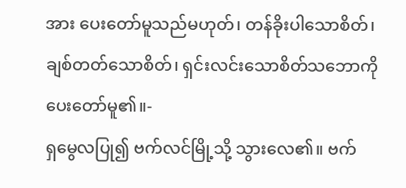အား ပေးတော်မူသည်မဟုတ်၊ တန်ခိုးပါသောစိတ်၊ ချစ်တတ်သောစိတ်၊ ရှင်းလင်းသောစိတ်သဘောကို ပေးတော်မူ၏။-
ရှမွေလပြု၍ ဗက်လင်မြို့သို့ သွားလေ၏။ ဗက်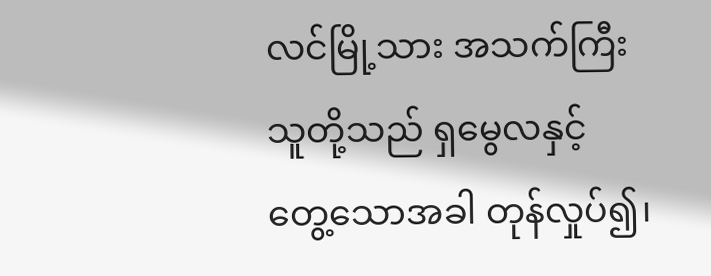လင်မြို့သား အသက်ကြီးသူတို့သည် ရှမွေလနှင့် တွေ့သောအခါ တုန်လှုပ်၍၊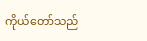ကိုယ်တော်သည်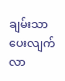ချမ်းသာပေးလျက် လာ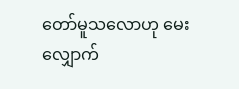တော်မူသလောဟု မေးလျှောက်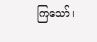ကြသော်၊